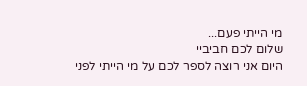מי הייתי פעם...
שלום לכם חביביי
היום אני רוצה לספר לכם על מי הייתי לפני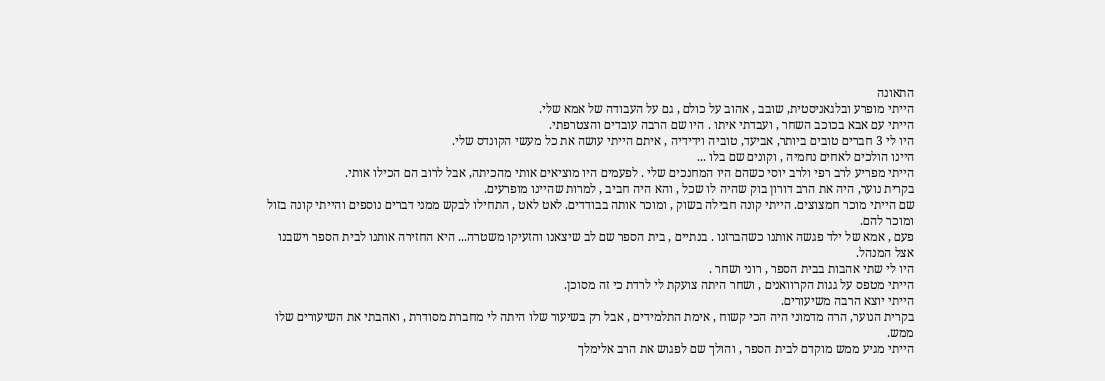התאונה
הייתי מופרע ובלגאניסטית, שובב , אהוב על כולם , גם על העבודה של אמא שלי.
הייתי עם אבא בכוכב השחר , ועבדתי איתו . היו שם הרבה עובדים והצטרפתי.
היו לי 3 חברים טובים ביותר, אביעד, טוביה וידידיה , איתם הייתי עושה את כל מעשי הקונדס שלי.
היינו הולכים לאחים נחמיה , וקונים שם בלו ...
הייתי מפריע לרב רפי ולרב יוסי כשהם היו המחנכים שלי . לפעמים היו מוציאים אותי מהכיתה, אבל לרוב הם הכילו אותי.
בקרית נוער, היה את הרב דורון בוק שהיה לו שכל , והא היה חביב , למרות שהיינו מופרעים.
שם הייתי מוכר חמצוצים. הייתי קונה חבילה בשוק , ומוכר אותה בבודדים. לאט לאט , התחילו לבקש ממני דברים נוספים והייתי קונה בזול ומוכר להם.
פעם , אמא של ילד פגשה אותנו כשהברזנו . בנתיים , בית הספר שם לב שיצאנו והזעיקו משטרה... היא החזירה אותנו לבית הספר וישבנו אצל המנהל.
היו לי שתי אהבות בבית הספר , רוני ושחר .
הייתי מטפס על גגות הקרוואנים , ושחר היתה צועקת לי לרדת כי זה מסוכן.
הייתי יוצא הרבה משיעורים.
בקרית הנוער, הרה מדמוני היה הכי קשוח , אימת התלמידים , אבל רק בשיעור שלו היתה לי מחברת מסודרת , ואהבתי את השיעורים שלו ממש.
הייתי מגיע ממש מוקדם לבית הספר , והולך שם לפגוש את הרב אלימלך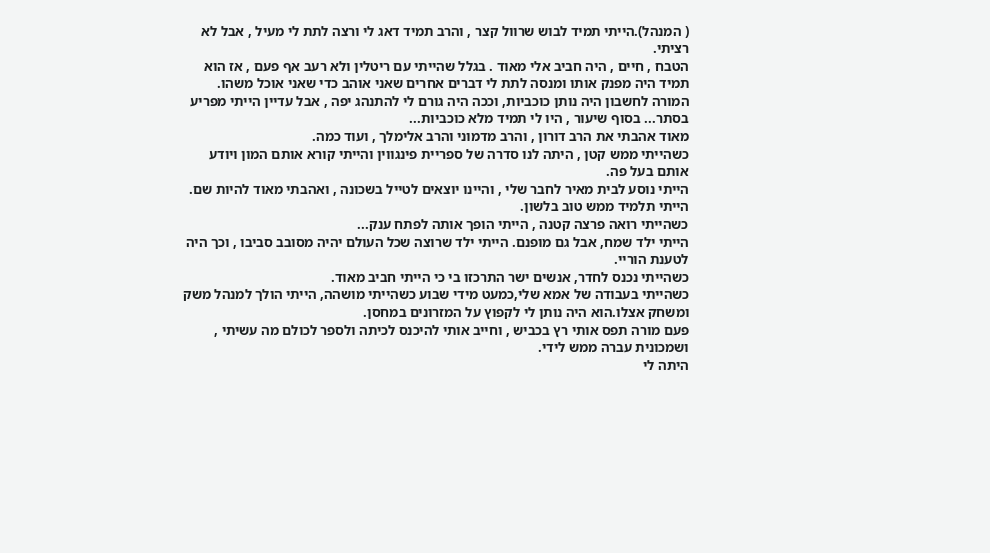( המנהל).הייתי תמיד לבוש שרוול קצר , והרב תמיד דאג לי ורצה לתת לי מעיל , אבל לא רציתי.
הטבח , חיים , היה חביב אלי מאוד . בגלל שהייתי עם ריטלין ולא רעב אף פעם , אז הוא תמיד היה מפנק אותו ומנסה לתת לי דברים אחרים שאני אוהב כדי שאני אוכל משהו.
המורה לחשבון היה נותן כוכביות, וככה היה גורם לי להתנהג יפה , אבל עדיין הייתי מפריע בסתר... בסוף שיעור , היו לי תמיד מלא כוכביות...
מאוד אהבתי את הרב דורון , והרב מדמוני והרב אלימלך , ועוד כמה.
כשהייתי ממש קטן , היתה לנו סדרה של ספריית פינגווין והייתי קורא אותם המון ויודע אותם בעל פה.
הייתי נוסע לבית מאיר לחבר שלי , והיינו יוצאים לטייל בשכונה , ואהבתי מאוד להיות שם.
הייתי תלמיד ממש טוב בלשון.
כשהייתי רואה פרצה קטנה , הייתי הופך אותה לפתח ענק...
הייתי ילד שמח, אבל גם מופנם. הייתי ילד שרוצה שכל העולם יהיה מסובב סביבו , וכך היה לטענת הוריי.
כשהייתי נכנס לחדר, אנשים ישר התרכזו בי כי הייתי חביב מאוד.
כשהייתי בעבודה של אמא שלי,כמעט מידי שבוע כשהייתי מושהה, הייתי הולך למנהל משק ומשחק אצלו.הוא היה נותן לי לקפוץ על המזרונים במחסן.
פעם מורה תפס אותי רץ בכביש , וחייב אותי להיכנס לכיתה ולספר לכולם מה עשיתי , ושמכונית עברה ממש לידי.
היתה לי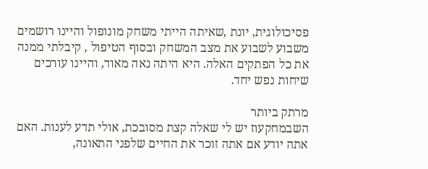פסיכולוגית, יונת ,שאיתה הייתי משחק מונופול והיינו רושמים משבוע לשבוע את מצב המשחק ובסוף הטיפול , קיבלתי ממנה את כל הפתקים האלה. היא היתה נאה מאוד, והיינו עורכים שיחות נפש יחד.

מרתק ביותר
השבמחקעוז יש לי שאלה קצת מסובכת, אולי תדע לענות. האם אתה יודע אם אתה זוכר את החיים שלפני התאונה,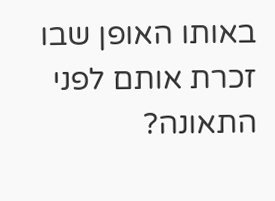באותו האופן שבו זכרת אותם לפני התאונה?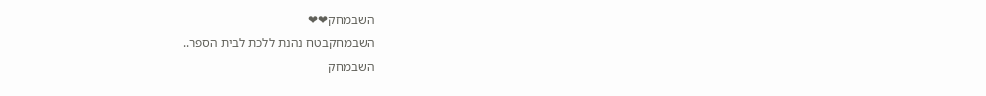השבמחק❤❤
השבמחקבטח נהנת ללכת לבית הספר..
השבמחק